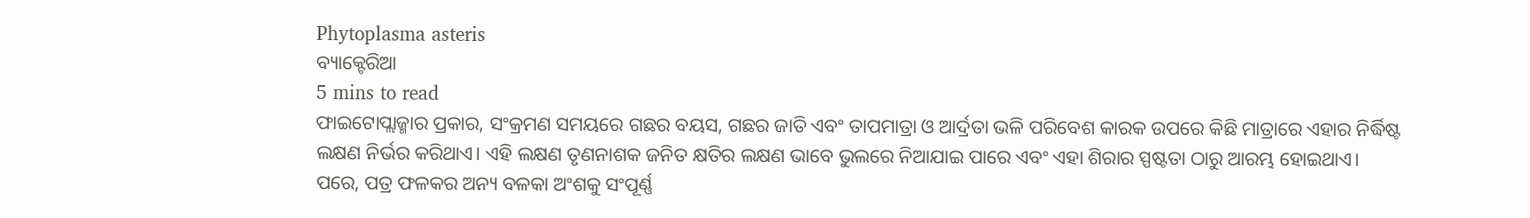Phytoplasma asteris
ବ୍ୟାକ୍ଟେରିଆ
5 mins to read
ଫାଇଟୋପ୍ଲାଜ୍ମାର ପ୍ରକାର, ସଂକ୍ରମଣ ସମୟରେ ଗଛର ବୟସ, ଗଛର ଜାତି ଏବଂ ତାପମାତ୍ରା ଓ ଆର୍ଦ୍ରତା ଭଳି ପରିବେଶ କାରକ ଉପରେ କିଛି ମାତ୍ରାରେ ଏହାର ନିର୍ଦ୍ଧିଷ୍ଟ ଲକ୍ଷଣ ନିର୍ଭର କରିଥାଏ। ଏହି ଲକ୍ଷଣ ତୃଣନାଶକ ଜନିତ କ୍ଷତିର ଲକ୍ଷଣ ଭାବେ ଭୁଲରେ ନିଆଯାଇ ପାରେ ଏବଂ ଏହା ଶିରାର ସ୍ପଷ୍ଟତା ଠାରୁ ଆରମ୍ଭ ହୋଇଥାଏ। ପରେ, ପତ୍ର ଫଳକର ଅନ୍ୟ ବଳକା ଅଂଶକୁ ସଂପୂର୍ଣ୍ଣ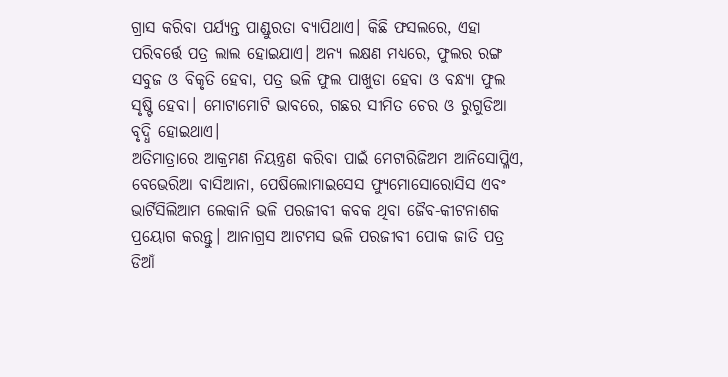ଗ୍ରାସ କରିବା ପର୍ଯ୍ୟନ୍ତ ପାଣ୍ଡୁରତା ବ୍ୟାପିଥାଏ। କିଛି ଫସଲରେ, ଏହା ପରିବର୍ତ୍ତେ ପତ୍ର ଲାଲ ହୋଇଯାଏ। ଅନ୍ୟ ଲକ୍ଷଣ ମଧ୍ୟରେ, ଫୁଲର ରଙ୍ଗ ସବୁଜ ଓ ବିକୃତି ହେବା, ପତ୍ର ଭଳି ଫୁଲ ପାଖୁଡା ହେବା ଓ ବନ୍ଧ୍ୟା ଫୁଲ ସୃଷ୍ଟି ହେବା। ମୋଟାମୋଟି ଭାବରେ, ଗଛର ସୀମିତ ଚେର ଓ ରୁଗୁଡିଆ ବୃଦ୍ଧି ହୋଇଥାଏ।
ଅତିମାତ୍ରାରେ ଆକ୍ରମଣ ନିୟନ୍ତ୍ରଣ କରିବା ପାଇଁ ମେଟାରିଜିଅମ ଆନିସୋପ୍ଳିଏ, ବେଭେରିଆ ବାସିଆନା, ପେଷିଲୋମାଇସେସ ଫ୍ୟୁମୋସୋରୋସିସ ଏବଂ ଭାର୍ଟିସିଲିଆମ ଲେକାନି ଭଳି ପରଜୀବୀ କବକ ଥିବା ଜୈବ-କୀଟନାଶକ ପ୍ରୟୋଗ କରନ୍ତୁ। ଆନାଗ୍ରସ ଆଟମସ ଭଳି ପରଜୀବୀ ପୋକ ଜାତି ପତ୍ର ଡିଆଁ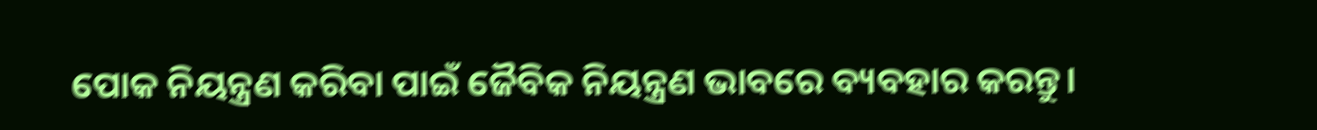ପୋକ ନିୟନ୍ତ୍ରଣ କରିବା ପାଇଁ ଜୈବିକ ନିୟନ୍ତ୍ରଣ ଭାବରେ ବ୍ୟବହାର କରନ୍ତୁ।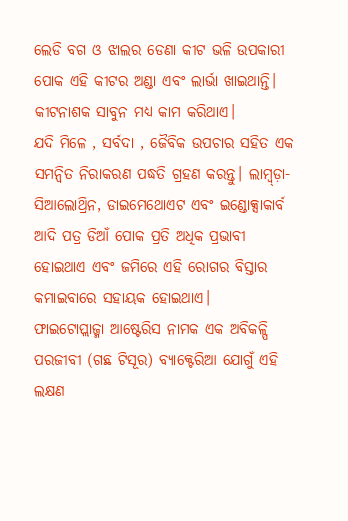ଲେଡି ବଗ ଓ ଝାଲର ଡେଣା କୀଟ ଭଳି ଉପକାରୀ ପୋକ ଏହି କୀଟର ଅଣ୍ଡା ଏବଂ ଲାର୍ଭା ଖାଇଥାନ୍ତି। କୀଟନାଶକ ସାବୁନ ମଧ୍ୟ କାମ କରିଥାଏ।
ଯଦି ମିଳେ , ସର୍ବଦା , ଜୈବିକ ଉପଚାର ସହିତ ଏକ ସମନ୍ଵିତ ନିରାକରଣ ପଦ୍ଧତି ଗ୍ରହଣ କରନ୍ତୁ। ଲାମ୍ବ୍ଡ଼ା- ସିଆଲୋଥ୍ରିନ, ଡାଇମେଥୋଏଟ ଏବଂ ଇଣ୍ଡୋକ୍ସାକାର୍ବ ଆଦି ପତ୍ର ଡିଆଁ ପୋକ ପ୍ରତି ଅଧିକ ପ୍ରଭାବୀ ହୋଇଥାଏ ଏବଂ ଜମିରେ ଏହି ରୋଗର ବିସ୍ତାର କମାଇବାରେ ସହାୟକ ହୋଇଥାଏ।
ଫାଇଟୋପ୍ଲାଜ୍ମା ଆଷ୍ଟେରିସ ନାମକ ଏକ ଅବିକଳ୍ପି ପରଜୀବୀ (ଗଛ ଟିସୂର) ବ୍ୟାକ୍ଟେରିଆ ଯୋଗୁଁ ଏହି ଲକ୍ଷଣ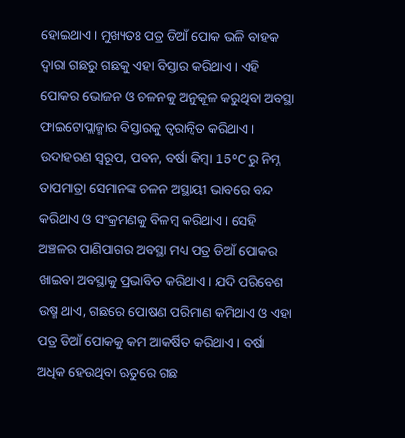ହୋଇଥାଏ। ମୁଖ୍ୟତଃ ପତ୍ର ଡିଆଁ ପୋକ ଭଳି ବାହକ ଦ୍ଵାରା ଗଛରୁ ଗଛକୁ ଏହା ବିସ୍ତାର କରିଥାଏ। ଏହି ପୋକର ଭୋଜନ ଓ ଚଳନକୁ ଅନୁକୂଳ କରୁଥିବା ଅବସ୍ଥା ଫାଇଟୋପ୍ଲାଜ୍ମାର ବିସ୍ତାରକୁ ତ୍ୱରାନ୍ୱିତ କରିଥାଏ। ଉଦାହରଣ ସ୍ୱରୂପ, ପବନ, ବର୍ଷା କିମ୍ବା 15°C ରୁ ନିମ୍ନ ତାପମାତ୍ରା ସେମାନଙ୍କ ଚଳନ ଅସ୍ଥାୟୀ ଭାବରେ ବନ୍ଦ କରିଥାଏ ଓ ସଂକ୍ରମଣକୁ ବିଳମ୍ବ କରିଥାଏ। ସେହି ଅଞ୍ଚଳର ପାଣିପାଗର ଅବସ୍ଥା ମଧ୍ୟ ପତ୍ର ଡିଆଁ ପୋକର ଖାଇବା ଅବସ୍ଥାକୁ ପ୍ରଭାବିତ କରିଥାଏ। ଯଦି ପରିବେଶ ଉଷ୍ମ ଥାଏ, ଗଛରେ ପୋଷଣ ପରିମାଣ କମିଥାଏ ଓ ଏହା ପତ୍ର ଡିଆଁ ପୋକକୁ କମ ଆକର୍ଷିତ କରିଥାଏ। ବର୍ଷା ଅଧିକ ହେଉଥିବା ଋତୁରେ ଗଛ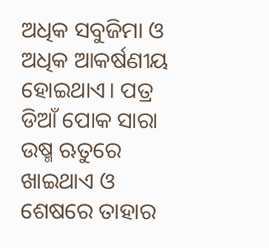ଅଧିକ ସବୁଜିମା ଓ ଅଧିକ ଆକର୍ଷଣୀୟ ହୋଇଥାଏ। ପତ୍ର ଡିଆଁ ପୋକ ସାରା ଉଷ୍ମ ଋତୁରେ ଖାଇଥାଏ ଓ ଶେଷରେ ତାହାର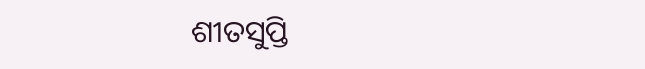ଶୀତସୁପ୍ତି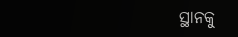ସ୍ଥାନକୁ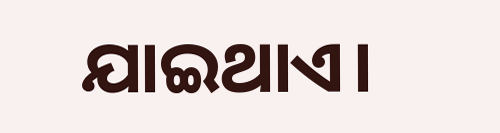ଯାଇଥାଏ।